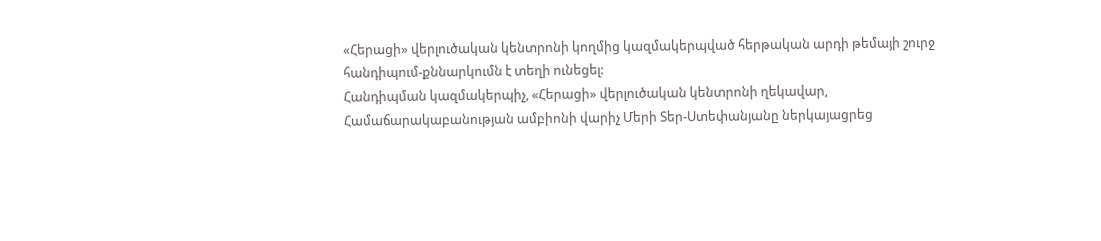«Հերացի» վերլուծական կենտրոնի կողմից կազմակերպված հերթական արդի թեմայի շուրջ հանդիպում-քննարկումն է տեղի ունեցել:
Հանդիպման կազմակերպիչ, «Հերացի» վերլուծական կենտրոնի ղեկավար, Համաճարակաբանության ամբիոնի վարիչ Մերի Տեր-Ստեփանյանը ներկայացրեց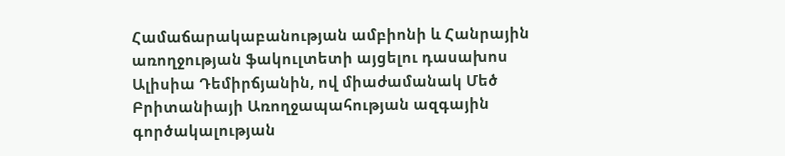Համաճարակաբանության ամբիոնի և Հանրային առողջության ֆակուլտետի այցելու դասախոս Ալիսիա Դեմիրճյանին, ով միաժամանակ Մեծ Բրիտանիայի Առողջապահության ազգային գործակալության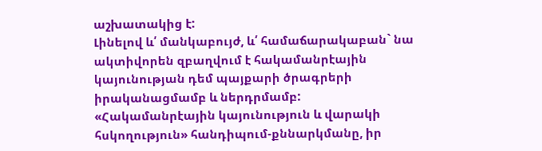աշխատակից է:
Լինելով և՛ մանկաբույժ, և՛ համաճարակաբան` նա ակտիվորեն զբաղվում է հակամանրէային կայունության դեմ պայքարի ծրագրերի իրականացմամբ և ներդրմամբ:
«Հակամանրէային կայունություն և վարակի հսկողություն» հանդիպում-քննարկմանը, իր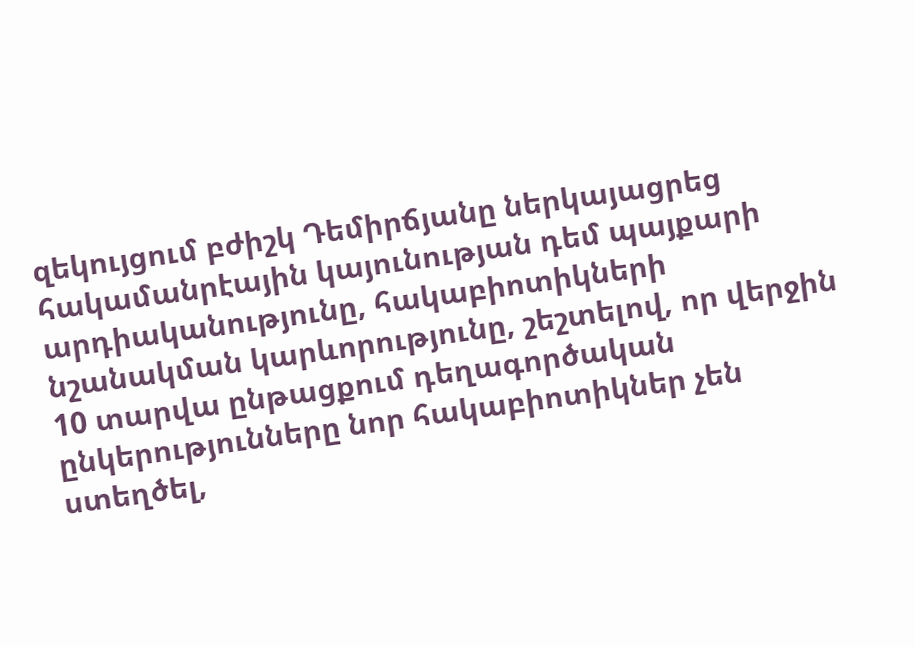զեկույցում բժիշկ Դեմիրճյանը ներկայացրեց հակամանրէային կայունության դեմ պայքարի արդիականությունը, հակաբիոտիկների նշանակման կարևորությունը, շեշտելով, որ վերջին 10 տարվա ընթացքում դեղագործական ընկերությունները նոր հակաբիոտիկներ չեն ստեղծել,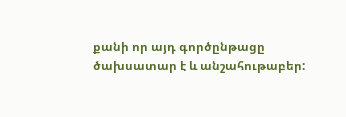քանի որ այդ գործընթացը ծախսատար է և անշահութաբեր: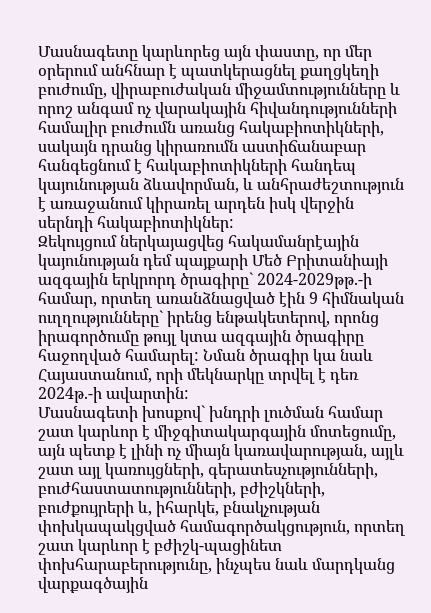Մասնագետը կարևորեց այն փաստը, որ մեր օրերում անհնար է պատկերացնել քաղցկեղի բուժումը, վիրաբուժական միջամտությունները և որոշ անգամ ոչ վարակային հիվանդությունների համալիր բուժումն առանց հակաբիոտիկների, սակայն դրանց կիրառումն աստիճանաբար հանգեցնում է հակաբիոտիկների հանդեպ կայունության ձևավորման, և անհրաժեշտություն է առաջանում կիրառել արդեն իսկ վերջին սերնդի հակաբիոտիկներ:
Զեկույցում ներկայացվեց հակամանրէային կայունության դեմ պայքարի Մեծ Բրիտանիայի ազգային երկրորդ ծրագիրը` 2024-2029թթ.-ի համար, որտեղ առանձնացված էին 9 հիմնական ուղղությունները` իրենց ենթակետերով, որոնց իրագործումը թույլ կտա ազգային ծրագիրը հաջողված համարել: Նման ծրագիր կա նաև Հայաստանում, որի մեկնարկը տրվել է դեռ 2024թ.-ի ավարտին:
Մասնագետի խոսքով` խնդրի լուծման համար շատ կարևոր է միջգիտակարգային մոտեցումը, այն պետք է լինի ոչ միայն կառավարության, այլև շատ այլ կառույցների, գերատեսչությունների, բուժհաստատությունների, բժիշկների, բուժքույրերի և, իհարկե, բնակչության փոխկապակցված համագործակցություն, որտեղ շատ կարևոր է բժիշկ-պացինետ փոխհարաբերությունը, ինչպես նաև մարդկանց վարքագծային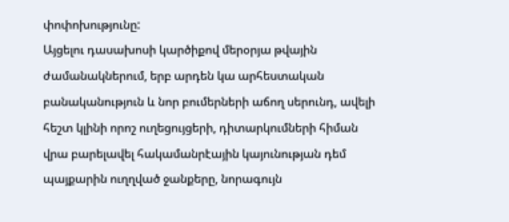փոփոխությունը:
Այցելու դասախոսի կարծիքով մերօրյա թվային ժամանակներում, երբ արդեն կա արհեստական բանականություն և նոր բումերների աճող սերունդ, ավելի հեշտ կլինի որոշ ուղեցույցերի, դիտարկումների հիման վրա բարելավել հակամանրէային կայունության դեմ պայքարին ուղղված ջանքերը, նորագույն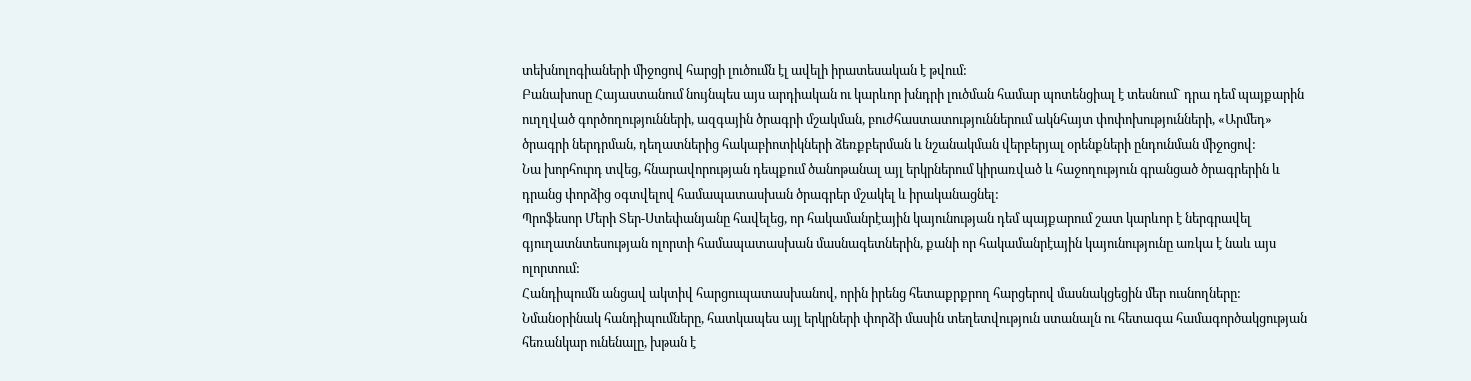տեխնոլոգիաների միջոցով հարցի լուծումն էլ ավելի իրատեսական է թվում:
Բանախոսը Հայաստանում նույնպես այս արդիական ու կարևոր խնդրի լուծման համար պոտենցիալ է տեսնում` դրա դեմ պայքարին ուղղված գործողությունների, ազգային ծրագրի մշակման, բուժհաստատություններում ակնհայտ փոփոխությունների, «Արմեդ» ծրագրի ներդրման, դեղատներից հակաբիոտիկների ձեռքբերման և նշանակման վերբերյալ օրենքների ընդունման միջոցով:
Նա խորհուրդ տվեց, հնարավորության դեպքում ծանոթանալ այլ երկրներում կիրառված և հաջողություն գրանցած ծրագրերին և դրանց փորձից օգտվելով համապատասխան ծրագրեր մշակել և իրականացնել:
Պրոֆեսոր Մերի Տեր-Ստեփանյանը հավելեց, որ հակամանրէային կայունության դեմ պայքարում շատ կարևոր է ներգրավել գյուղատնտեսության ոլորտի համապատասխան մասնագետներին, քանի որ հակամանրէային կայունությունը առկա է նաև այս ոլորտում:
Հանդիպումն անցավ ակտիվ հարցուպատասխանով, որին իրենց հետաքրքրող հարցերով մասնակցեցին մեր ուսնողները:
Նմանօրինակ հանդիպումները, հատկապես այլ երկրների փորձի մասին տեղետվություն ստանալն ու հետագա համագործակցության հեռանկար ունենալը, խթան է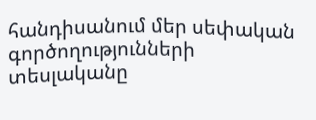հանդիսանում մեր սեփական գործողությունների տեսլականը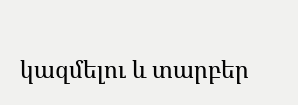կազմելու և տարբեր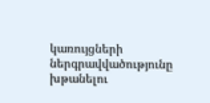կառույցների ներգրավվածությունը խթանելու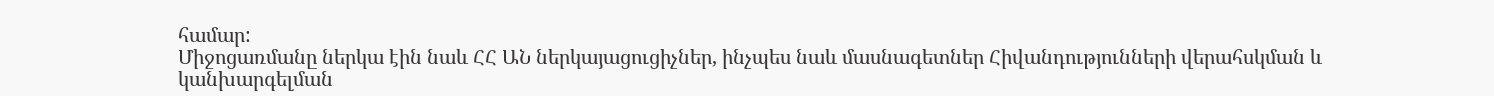համար:
Միջոցառմանը ներկա էին նաև ՀՀ ԱՆ ներկայացուցիչներ, ինչպես նաև մասնագետներ Հիվանդությունների վերահսկման և կանխարգելման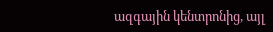ազգային կենտրոնից, այլ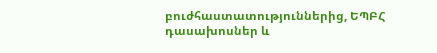բուժհաստատություններից, ԵՊԲՀ դասախոսներ և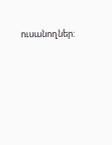ուսանողներ: